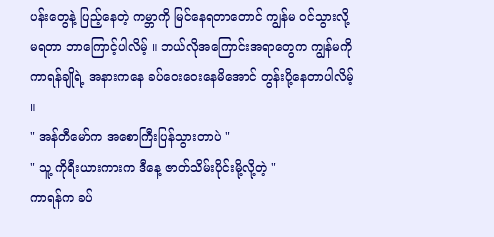ပန်းတွေနဲ့ ပြည့်နေတဲ့ ကမ္ဘာကို မြင်နေရတာတောင် ကျွန်မ ဝင်သွားလို့ မရတာ ဘာကြောင့်ပါလိမ့် ။ ဘယ်လိုအကြောင်းအရာတွေက ကျွန်မကို ကာရန်ချိုရဲ့ အနားကနေ ခပ်ဝေးဝေးနေမိအောင် တွန်းပို့နေတာပါလိမ့် ။
" အန်တီမော်က အစောကြီးပြန်သွားတာပဲ "
" သူ့ ကိုရီးယားကားက ဒီနေ့ ဇာတ်သိမ်းပိုင်းမို့လို့တဲ့ "
ကာရန်က ခပ်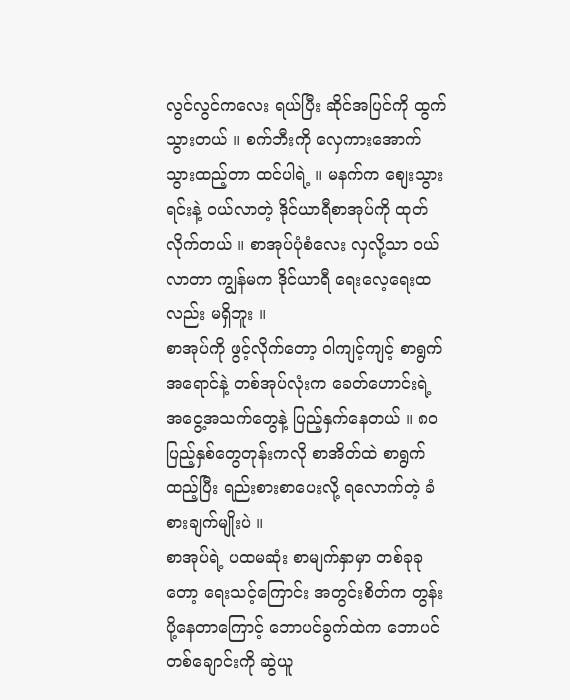လွင်လွင်ကလေး ရယ်ပြီး ဆိုင်အပြင်ကို ထွက်သွားတယ် ။ စက်ဘီးကို လှေကားအောက် သွားထည့်တာ ထင်ပါရဲ့ ။ မနက်က စျေးသွားရင်းနဲ့ ဝယ်လာတဲ့ ဒိုင်ယာရီစာအုပ်ကို ထုတ်လိုက်တယ် ။ စာအုပ်ပုံစံလေး လှလို့သာ ဝယ်လာတာ ကျွန်မက ဒိုင်ယာရီ ရေးလေ့ရေးထလည်း မရှိဘူး ။
စာအုပ်ကို ဖွင့်လိုက်တော့ ဝါကျင့်ကျင့် စာရွက်အရောင်နဲ့ တစ်အုပ်လုံးက ခေတ်ဟောင်းရဲ့ အငွေ့အသက်တွေနဲ့ ပြည့်နှက်နေတယ် ။ ၈၀ ပြည့်နှစ်တွေတုန်းကလို စာအိတ်ထဲ စာရွက်ထည့်ပြီး ရည်းစားစာပေးလို့ ရလောက်တဲ့ ခံစားချက်မျိုးပဲ ။
စာအုပ်ရဲ့ ပထမဆုံး စာမျက်နှာမှာ တစ်ခုခုတော့ ရေးသင့်ကြောင်း အတွင်းစိတ်က တွန်းပို့နေတာကြောင့် ဘောပင်ခွက်ထဲက ဘောပင်တစ်ချောင်းကို ဆွဲယူ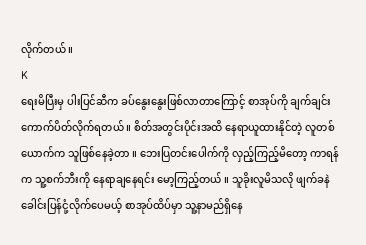လိုက်တယ် ။
K
ရေးမိပြီးမှ ပါးပြင်ဆီက ခပ်နွေးနွေးဖြစ်လာတာကြောင့် စာအုပ်ကို ချက်ချင်း ကောက်ပိတ်လိုက်ရတယ် ။ စိတ်အတွင်းပိုင်းအထိ နေရာယူထားနိုင်တဲ့ လူတစ်ယောက်က သူဖြစ်နေခဲ့တာ ။ ဘေးပြတင်းပေါက်ကို လှည့်ကြည့်မိတော့ ကာရန်က သူ့စက်ဘီးကို နေရာချနေရင်း မော့ကြည့်တယ် ။ သူခိုးလူမိသလို ဖျက်ခနဲ ခေါင်းပြန်ငုံ့လိုက်ပေမယ့် စာအုပ်ထိပ်မှာ သူ့နာမည်ရှိနေ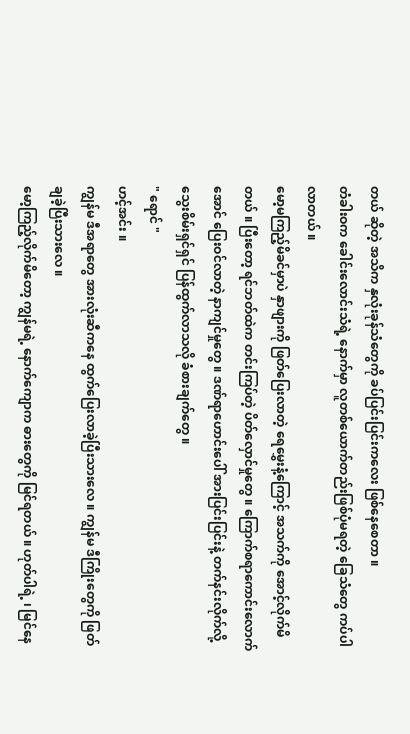တယ် ဆိုတဲ့ အသိက နှလုံးခုန်သံတွေကို ခပ်ပြင်းပြင်းကလေး ဖြစ်နေစေတာ ။
တံခါးဝက ခေါင်းလောင်းသံရဲ့ နောက်မှာ လူတစ်ယောက်တည်းဖြစ်ပုံမရတဲ့ ခြေသံတွေ ကပ်ပါလာတယ် ။
မော့မကြည့်မိခင်မှာပဲ နှာဖျားကို ဖြတ်ပြေးလာတဲ့ ရေမွှေးနံ့ကြောင့် အသက်ကို အောင့်လိုက်မိတယ် ။ ပြီးတော့ ရင်ဘတ်ထဲက တင်းကြပ်တဲ့ ပိတ်လှောင်မှုတွေ ။ ကြောက်စရာကောင်းလောက်အောင် ပြေးဝင်လာတဲ့ နာကျင်မှုတွေ ။ ဒဏ်ရာဟောင်းပေါ် အားပြင်းပြင်းနဲ့ တက်နင်းလိုက်လို့ သွေးစိမ်းရှင်ရှင် ပြန်ထွက်လာသလို ခံစားချက်တွေ ။
" ရောင် "
ဟင့်အင်း ။
ကျွန်မ ဒီအရာတွေ အားလုံးဆီကနေ ထွက်ပြေးလာခဲ့ပြီးသားလေ ။ ကျွန်မ ဒီကြိုးတွေကို ဖြတ်ချခဲ့ပြီးသားလေ ။
မော့ကြည့်လိုက်မိတော့ ကျွန်မရဲ့ နောက်ကျောက ဓားတွေကို မြင်ရတယ် ။ ဟုတ်ပါရဲ့ ၊ မြင်နေ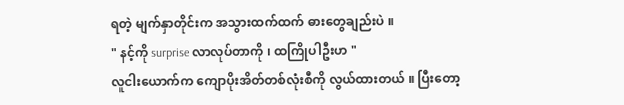ရတဲ့ မျက်နှာတိုင်းက အသွားထက်ထက် ဓားတွေချည်းပဲ ။
" နင့်ကို surprise လာလုပ်တာကို ၊ ထကြိုပါဦးဟ "
လူငါးယောက်က ကျောပိုးအိတ်တစ်လုံးစီကို လွယ်ထားတယ် ။ ပြီးတော့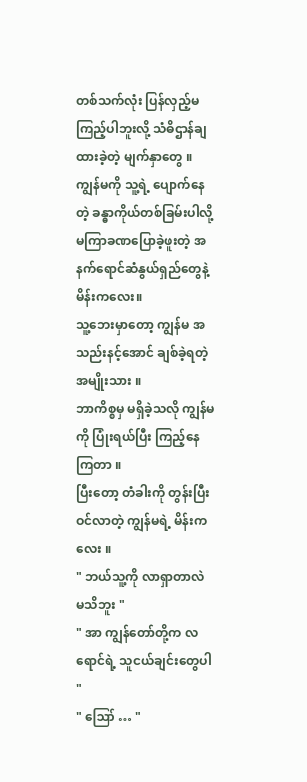တစ်သက်လုံး ပြန်လှည့်မကြည့်ပါဘူးလို့ သံဓိဌာန်ချထားခဲ့တဲ့ မျက်နှာတွေ ။
ကျွန်မကို သူ့ရဲ့ ပျောက်နေတဲ့ ခန္ဓာကိုယ်တစ်ခြမ်းပါလို့ မကြာခဏပြောခဲ့ဖူးတဲ့ အနက်ရောင်ဆံနွယ်ရှည်တွေနဲ့ မိန်းကလေး။
သူ့ဘေးမှာတော့ ကျွန်မ အသည်းနင့်အောင် ချစ်ခဲ့ရတဲ့ အမျိုးသား ။
ဘာကိစ္စမှ မရှိခဲ့သလို ကျွန်မကို ပြုံးရယ်ပြီး ကြည့်နေကြတာ ။
ပြီးတော့ တံခါးကို တွန်းပြီး ဝင်လာတဲ့ ကျွန်မရဲ့ မိန်းကလေး ။
" ဘယ်သူ့ကို လာရှာတာလဲ မသိဘူး "
" အာ ကျွန်တော်တို့က လရောင်ရဲ့ သူငယ်ချင်းတွေပါ "
" ဪ … "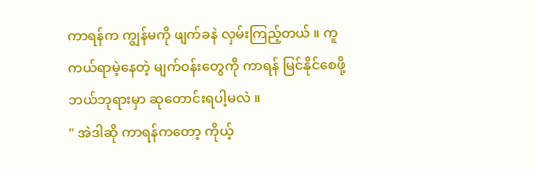ကာရန်က ကျွန်မကို ဖျက်ခနဲ လှမ်းကြည့်တယ် ။ ကူကယ်ရာမဲ့နေတဲ့ မျက်ဝန်းတွေကို ကာရန် မြင်နိုင်စေဖို့ ဘယ်ဘုရားမှာ ဆုတောင်းရပါ့မလဲ ။
" အဲဒါဆို ကာရန်ကတော့ ကိုယ့်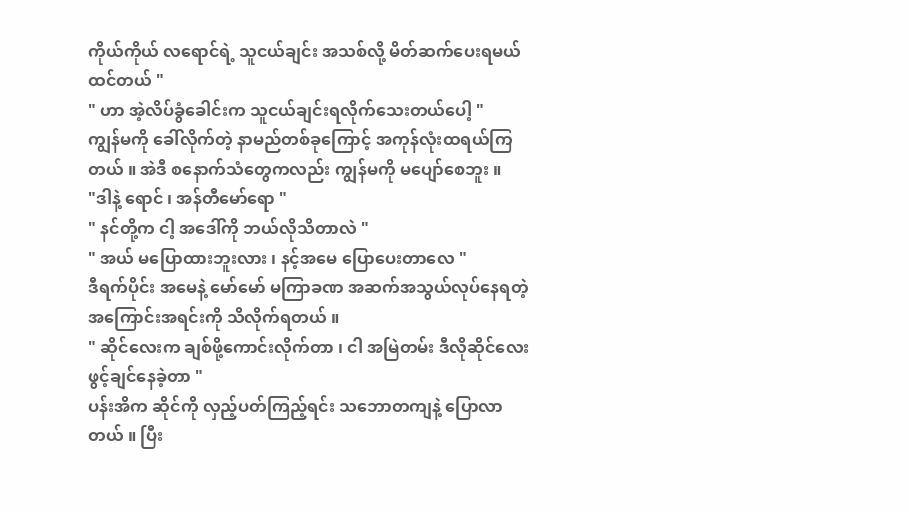ကိုယ်ကိုယ် လရောင်ရဲ့ သူငယ်ချင်း အသစ်လို့ မိတ်ဆက်ပေးရမယ် ထင်တယ် "
" ဟာ အဲ့လိပ်ခွံခေါင်းက သူငယ်ချင်းရလိုက်သေးတယ်ပေါ့ "
ကျွန်မကို ခေါ်လိုက်တဲ့ နာမည်တစ်ခုကြောင့် အကုန်လုံးထရယ်ကြတယ် ။ အဲဒီ စနောက်သံတွေကလည်း ကျွန်မကို မပျော်စေဘူး ။
"ဒါနဲ့ ရောင် ၊ အန်တီမော်ရော "
" နင်တို့က ငါ့ အဒေါ်ကို ဘယ်လိုသိတာလဲ "
" အယ် မပြောထားဘူးလား ၊ နင့်အမေ ပြောပေးတာလေ "
ဒီရက်ပိုင်း အမေနဲ့ မော်မော် မကြာခဏ အဆက်အသွယ်လုပ်နေရတဲ့ အကြောင်းအရင်းကို သိလိုက်ရတယ် ။
" ဆိုင်လေးက ချစ်ဖို့ကောင်းလိုက်တာ ၊ ငါ အမြဲတမ်း ဒီလိုဆိုင်လေး ဖွင့်ချင်နေခဲ့တာ "
ပန်းအိက ဆိုင်ကို လှည့်ပတ်ကြည့်ရင်း သဘောတကျနဲ့ ပြောလာတယ် ။ ပြီး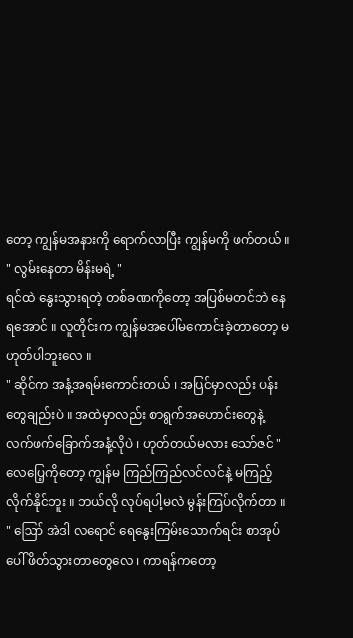တော့ ကျွန်မအနားကို ရောက်လာပြီး ကျွန်မကို ဖက်တယ် ။
" လွမ်းနေတာ မိန်းမရဲ့ "
ရင်ထဲ နွေးသွားရတဲ့ တစ်ခဏကိုတော့ အပြစ်မတင်ဘဲ နေရအောင် ။ လူတိုင်းက ကျွန်မအပေါ်မကောင်းခဲ့တာတော့ မဟုတ်ပါဘူးလေ ။
" ဆိုင်က အနံ့အရမ်းကောင်းတယ် ၊ အပြင်မှာလည်း ပန်းတွေချည်းပဲ ။ အထဲမှာလည်း စာရွက်အဟောင်းတွေနဲ့ လက်ဖက်ခြောက်အနံ့လိုပဲ ၊ ဟုတ်တယ်မလား သော်ဇင် "
လေပြေ့ကိုတော့ ကျွန်မ ကြည်ကြည်လင်လင်နဲ့ မကြည့်လိုက်နိုင်ဘူး ။ ဘယ်လို လုပ်ရပါ့မလဲ မွန်းကြပ်လိုက်တာ ။
" ဪ အဲဒါ လရောင် ရေနွေးကြမ်းသောက်ရင်း စာအုပ်ပေါ် ဖိတ်သွားတာတွေလေ ၊ ကာရန်ကတော့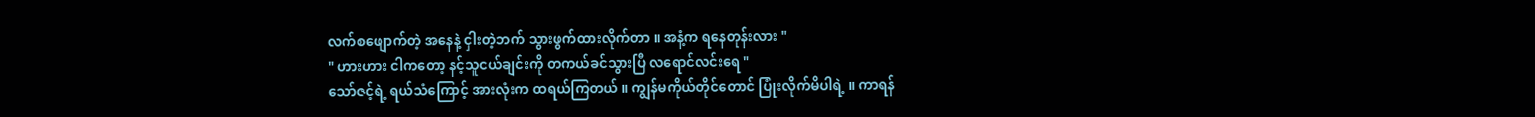လက်စဖျောက်တဲ့ အနေနဲ့ ငှါးတဲ့ဘက် သွားဖွက်ထားလိုက်တာ ။ အနံ့က ရနေတုန်းလား "
" ဟားဟား ငါကတော့ နင့်သူငယ်ချင်းကို တကယ်ခင်သွားပြီ လရောင်လင်းရေ "
သော်ဇင့်ရဲ့ ရယ်သံကြောင့် အားလုံးက ထရယ်ကြတယ် ။ ကျွန်မကိုယ်တိုင်တောင် ပြုံးလိုက်မိပါရဲ့ ။ ကာရန်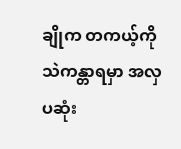ချိုက တကယ့်ကို သဲကန္တာရမှာ အလှပဆုံး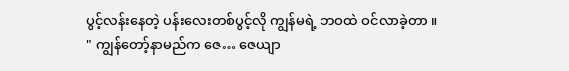ပွင့်လန်းနေတဲ့ ပန်းလေးတစ်ပွင့်လို ကျွန်မရဲ့ ဘဝထဲ ဝင်လာခဲ့တာ ။
" ကျွန်တော့်နာမည်က ဇေ… ဇေယျာ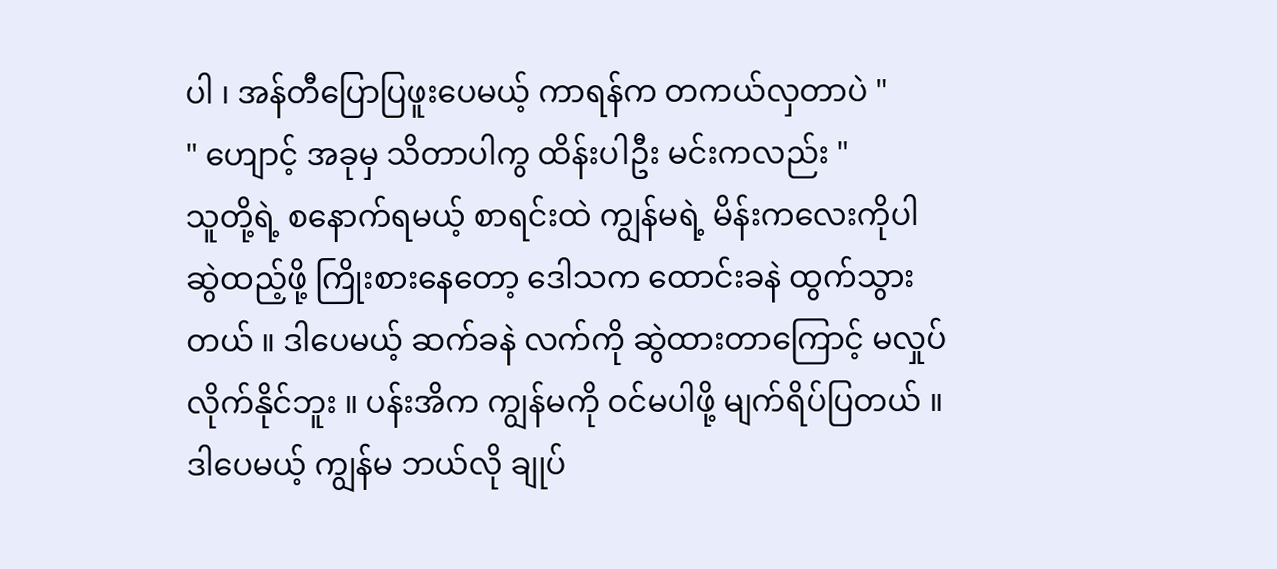ပါ ၊ အန်တီပြောပြဖူးပေမယ့် ကာရန်က တကယ်လှတာပဲ "
" ဟျောင့် အခုမှ သိတာပါကွ ထိန်းပါဦး မင်းကလည်း "
သူတို့ရဲ့ စနောက်ရမယ့် စာရင်းထဲ ကျွန်မရဲ့ မိန်းကလေးကိုပါ ဆွဲထည့်ဖို့ ကြိုးစားနေတော့ ဒေါသက ထောင်းခနဲ ထွက်သွားတယ် ။ ဒါပေမယ့် ဆက်ခနဲ လက်ကို ဆွဲထားတာကြောင့် မလှုပ်လိုက်နိုင်ဘူး ။ ပန်းအိက ကျွန်မကို ဝင်မပါဖို့ မျက်ရိပ်ပြတယ် ။ ဒါပေမယ့် ကျွန်မ ဘယ်လို ချုပ်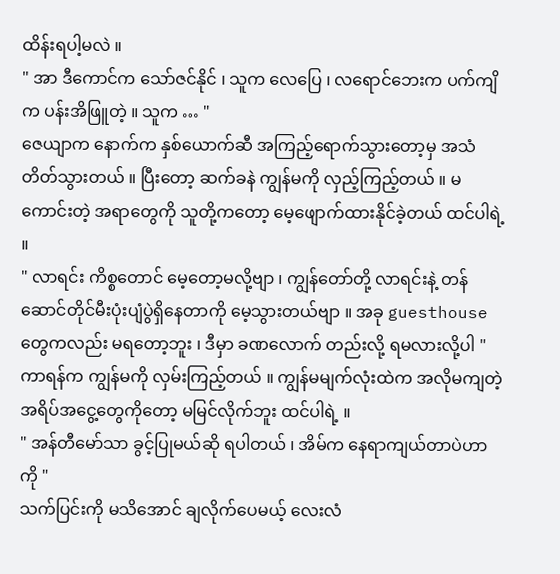ထိန်းရပါ့မလဲ ။
" အာ ဒီကောင်က သော်ဇင်နိုင် ၊ သူက လေပြေ ၊ လရောင်ဘေးက ပက်ကျိက ပန်းအိဖြူတဲ့ ။ သူက … "
ဇေယျာက နောက်က နှစ်ယောက်ဆီ အကြည့်ရောက်သွားတော့မှ အသံတိတ်သွားတယ် ။ ပြီးတော့ ဆက်ခနဲ ကျွန်မကို လှည့်ကြည့်တယ် ။ မကောင်းတဲ့ အရာတွေကို သူတို့ကတော့ မေ့ဖျောက်ထားနိုင်ခဲ့တယ် ထင်ပါရဲ့ ။
" လာရင်း ကိစ္စတောင် မေ့တော့မလို့ဗျာ ၊ ကျွန်တော်တို့ လာရင်းနဲ့ တန်ဆောင်တိုင်မီးပုံးပျံပွဲရှိနေတာကို မေ့သွားတယ်ဗျာ ။ အခု guesthouse တွေကလည်း မရတော့ဘူး ၊ ဒီမှာ ခဏလောက် တည်းလို့ ရမလားလို့ပါ "
ကာရန်က ကျွန်မကို လှမ်းကြည့်တယ် ။ ကျွန်မမျက်လုံးထဲက အလိုမကျတဲ့ အရိပ်အငွေ့တွေကိုတော့ မမြင်လိုက်ဘူး ထင်ပါရဲ့ ။
" အန်တီမော်သာ ခွင့်ပြုမယ်ဆို ရပါတယ် ၊ အိမ်က နေရာကျယ်တာပဲဟာကို "
သက်ပြင်းကို မသိအောင် ချလိုက်ပေမယ့် လေးလံ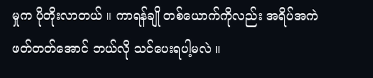မှုက ပိုတိုးလာတယ် ။ ကာရန်ချို တစ်ယောက်ကိုလည်း အရိပ်အကဲ ဖတ်တတ်အောင် ဘယ်လို သင်ပေးရပါ့မလဲ ။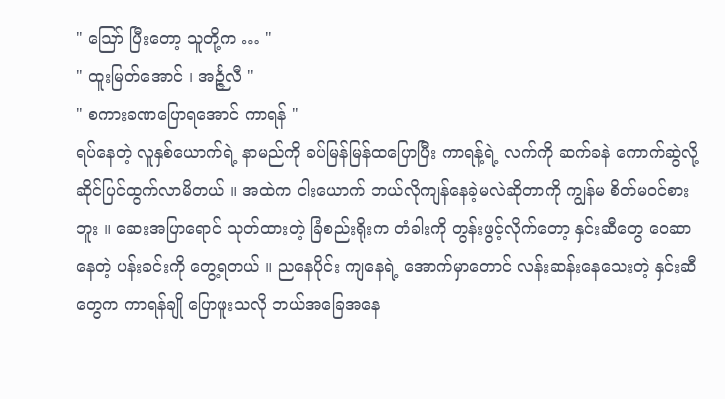" ဪ ပြီးတော့ သူတို့က … "
" ထူးမြတ်အောင် ၊ အင်္ဉ္ဇလီ "
" စကားခဏပြောရအောင် ကာရန် "
ရပ်နေတဲ့ လူနှစ်ယောက်ရဲ့ နာမည်ကို ခပ်မြန်မြန်ထပြောပြီး ကာရန့်ရဲ့ လက်ကို ဆက်ခနဲ ကောက်ဆွဲလို့ ဆိုင်ပြင်ထွက်လာမိတယ် ။ အထဲက ငါးယောက် ဘယ်လိုကျန်နေခဲ့မလဲဆိုတာကို ကျွန်မ စိတ်မဝင်စားဘူး ။ ဆေးအပြာရောင် သုတ်ထားတဲ့ ခြံစည်းရိုးက တံခါးကို တွန်းဖွင့်လိုက်တော့ နှင်းဆီတွေ ဝေဆာနေတဲ့ ပန်းခင်းကို တွေ့ရတယ် ။ ညနေပိုင်း ကျနေရဲ့ အောက်မှာတောင် လန်းဆန်းနေသေးတဲ့ နှင်းဆီတွေက ကာရန်ချို ပြောဖူးသလို ဘယ်အခြေအနေ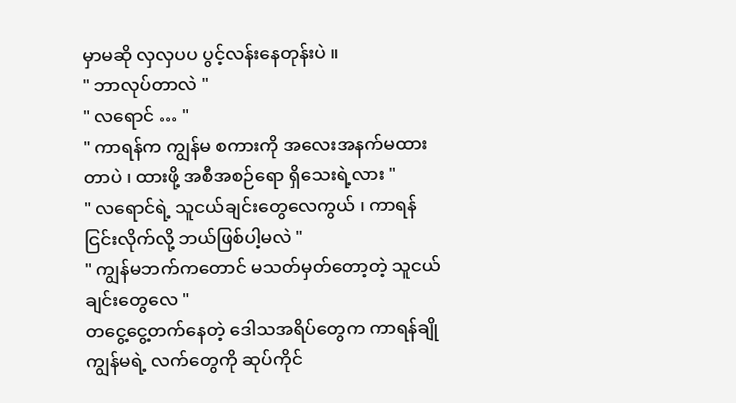မှာမဆို လှလှပပ ပွင့်လန်းနေတုန်းပဲ ။
" ဘာလုပ်တာလဲ "
" လရောင် … "
" ကာရန်က ကျွန်မ စကားကို အလေးအနက်မထားတာပဲ ၊ ထားဖို့ အစီအစဉ်ရော ရှိသေးရဲ့လား "
" လရောင်ရဲ့ သူငယ်ချင်းတွေလေကွယ် ၊ ကာရန် ငြင်းလိုက်လို့ ဘယ်ဖြစ်ပါ့မလဲ "
" ကျွန်မဘက်ကတောင် မသတ်မှတ်တော့တဲ့ သူငယ်ချင်းတွေလေ "
တငွေ့ငွေ့တက်နေတဲ့ ဒေါသအရိပ်တွေက ကာရန်ချို ကျွန်မရဲ့ လက်တွေကို ဆုပ်ကိုင်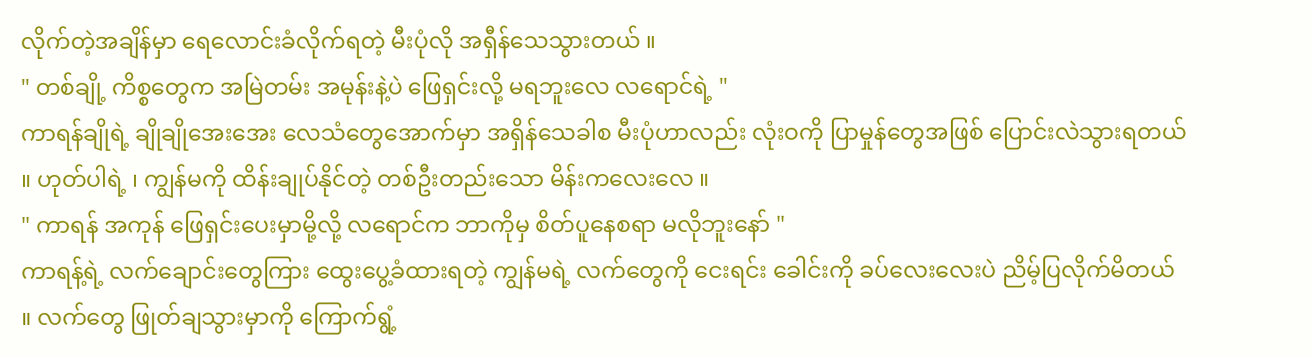လိုက်တဲ့အချိန်မှာ ရေလောင်းခံလိုက်ရတဲ့ မီးပုံလို အရှီန်သေသွားတယ် ။
" တစ်ချို့ ကိစ္စတွေက အမြဲတမ်း အမုန်းနဲ့ပဲ ဖြေရှင်းလို့ မရဘူးလေ လရောင်ရဲ့ "
ကာရန်ချိုရဲ့ ချိုချိုအေးအေး လေသံတွေအောက်မှာ အရှိန်သေခါစ မီးပုံဟာလည်း လုံးဝကို ပြာမှုန်တွေအဖြစ် ပြောင်းလဲသွားရတယ် ။ ဟုတ်ပါရဲ့ ၊ ကျွန်မကို ထိန်းချုပ်နိုင်တဲ့ တစ်ဦးတည်းသော မိန်းကလေးလေ ။
" ကာရန် အကုန် ဖြေရှင်းပေးမှာမို့လို့ လရောင်က ဘာကိုမှ စိတ်ပူနေစရာ မလိုဘူးနော် "
ကာရန့်ရဲ့ လက်ချောင်းတွေကြား ထွေးပွေ့ခံထားရတဲ့ ကျွန်မရဲ့ လက်တွေကို ငေးရင်း ခေါင်းကို ခပ်လေးလေးပဲ ညိမ့်ပြလိုက်မိတယ် ။ လက်တွေ ဖြုတ်ချသွားမှာကို ကြောက်ရွံ့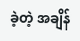ခဲ့တဲ့ အချိန်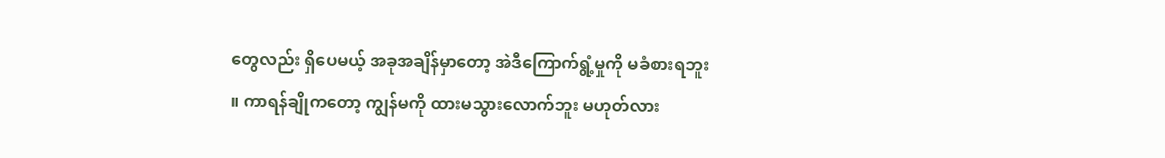တွေလည်း ရှိပေမယ့် အခုအချိန်မှာတော့ အဲဒီကြောက်ရွံ့မှုကို မခံစားရဘူး ။ ကာရန်ချိုကတော့ ကျွန်မကို ထားမသွားလောက်ဘူး မဟုတ်လား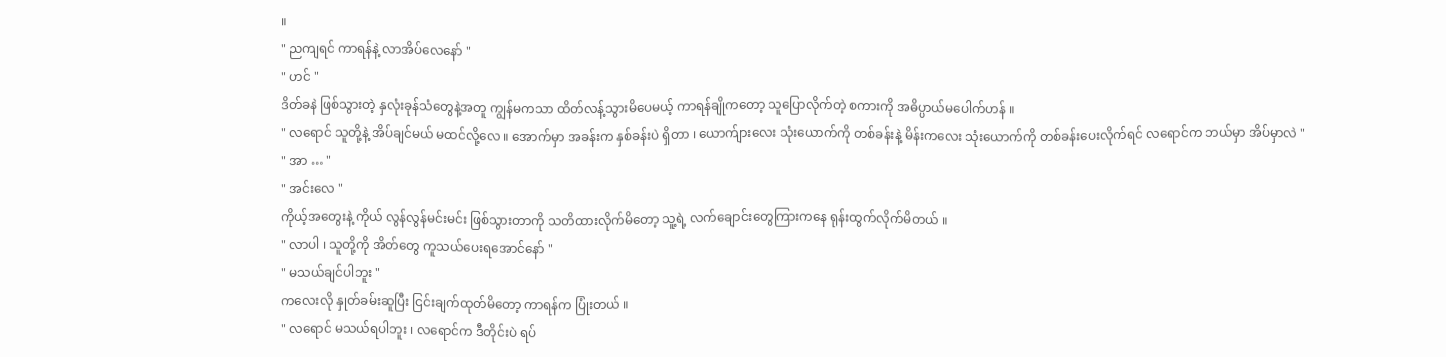။
" ညကျရင် ကာရန်နဲ့ လာအိပ်လေနော် "
" ဟင် "
ဒိတ်ခနဲ ဖြစ်သွားတဲ့ နှလုံးခုန်သံတွေနဲ့အတူ ကျွန်မကသာ ထိတ်လန့်သွားမိပေမယ့် ကာရန်ချိုကတော့ သူပြောလိုက်တဲ့ စကားကို အဓိပ္ပာယ်မပေါက်ဟန် ။
" လရောင် သူတို့နဲ့ အိပ်ချင်မယ် မထင်လို့လေ ။ အောက်မှာ အခန်းက နှစ်ခန်းပဲ ရှိတာ ၊ ယောက်ျားလေး သုံးယောက်ကို တစ်ခန်းနဲ့ မိန်းကလေး သုံးယောက်ကို တစ်ခန်းပေးလိုက်ရင် လရောင်က ဘယ်မှာ အိပ်မှာလဲ "
" အာ … "
" အင်းလေ "
ကိုယ့်အတွေးနဲ့ ကိုယ် လွန်လွန်မင်းမင်း ဖြစ်သွားတာကို သတိထားလိုက်မိတော့ သူ့ရဲ့ လက်ချောင်းတွေကြားကနေ ရုန်းထွက်လိုက်မိတယ် ။
" လာပါ ၊ သူတို့ကို အိတ်တွေ ကူသယ်ပေးရအောင်နော် "
" မသယ်ချင်ပါဘူး "
ကလေးလို နှုတ်ခမ်းဆူပြီး ငြင်းချက်ထုတ်မိတော့ ကာရန်က ပြုံးတယ် ။
" လရောင် မသယ်ရပါဘူး ၊ လရောင်က ဒီတိုင်းပဲ ရပ်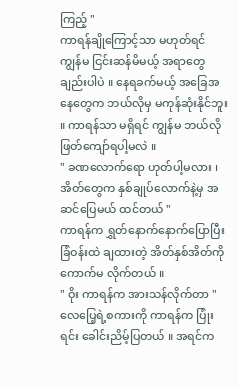ကြည့် "
ကာရန်ချိုကြောင့်သာ မဟုတ်ရင် ကျွန်မ ငြင်းဆန်မိမယ့် အရာတွေချည်းပါပဲ ။ နေရခက်မယ့် အခြေအနေတွေက ဘယ်လိုမှ မကုန်ဆုံးနိုင်ဘူး ။ ကာရန်သာ မရှိရင် ကျွန်မ ဘယ်လို ဖြတ်ကျော်ရပါ့မလဲ ။
" ခဏလောက်ရော ဟုတ်ပါ့မလား ၊ အိတ်တွေက နှစ်ချုပ်လောက်နဲ့မှ အဆင်ပြေမယ် ထင်တယ် "
ကာရန်က ရွှတ်နောက်နောက်ပြောပြီး ခြံဝန်းထဲ ချထားတဲ့ အိတ်နှစ်အိတ်ကို ကောက်မ လိုက်တယ် ။
" ဝိုး ကာရန်က အားသန်လိုက်တာ "
လေပြေ့ရဲ့စကားကို ကာရန်က ပြုံးရင်း ခေါင်းညိမ့်ပြတယ် ။ အရင်က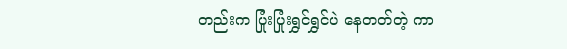တည်းက ပြုံးပြုံးရွှင်ရွှင်ပဲ နေတတ်တဲ့ ကာ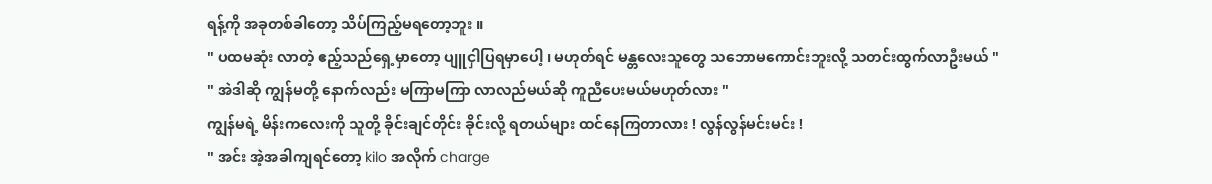ရန့်ကို အခုတစ်ခါတော့ သိပ်ကြည့်မရတော့ဘူး ။
" ပထမဆုံး လာတဲ့ ဧည့်သည်ရှေ့မှာတော့ ပျူငှါပြရမှာပေါ့ ၊ မဟုတ်ရင် မန္တလေးသူတွေ သဘောမကောင်းဘူးလို့ သတင်းထွက်လာဦးမယ် "
" အဲဒါဆို ကျွန်မတို့ နောက်လည်း မကြာမကြာ လာလည်မယ်ဆို ကူညီပေးမယ်မဟုတ်လား "
ကျွန်မရဲ့ မိန်းကလေးကို သူတို့ ခိုင်းချင်တိုင်း ခိုင်းလို့ ရတယ်များ ထင်နေကြတာလား ! လွန်လွန်မင်းမင်း !
" အင်း အဲ့အခါကျရင်တော့ kilo အလိုက် charge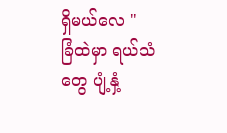ရှိမယ်လေ "
ခြံထဲမှာ ရယ်သံတွေ ပျံ့နှံ့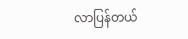လာပြန်တယ်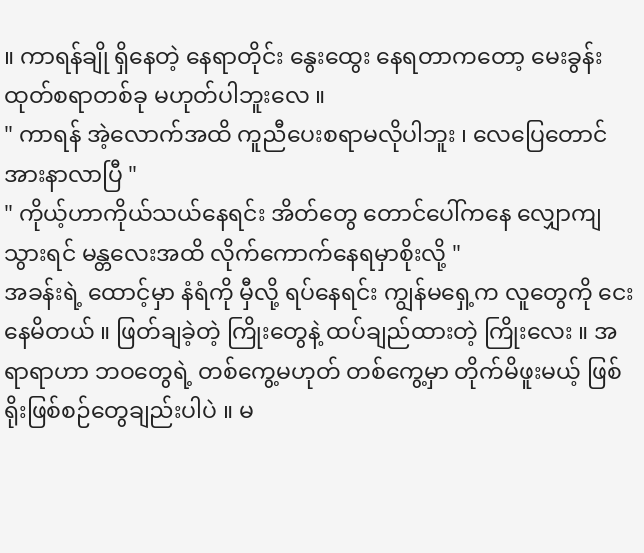။ ကာရန်ချို ရှိနေတဲ့ နေရာတိုင်း နွေးထွေး နေရတာကတော့ မေးခွန်းထုတ်စရာတစ်ခု မဟုတ်ပါဘူးလေ ။
" ကာရန် အဲ့လောက်အထိ ကူညီပေးစရာမလိုပါဘူး ၊ လေပြေတောင် အားနာလာပြီ "
" ကိုယ့်ဟာကိုယ်သယ်နေရင်း အိတ်တွေ တောင်ပေါ်ကနေ လျှောကျသွားရင် မန္တလေးအထိ လိုက်ကောက်နေရမှာစိုးလို့ "
အခန်းရဲ့ ထောင့်မှာ နံရံကို မှီလို့ ရပ်နေရင်း ကျွန်မရှေ့က လူတွေကို ငေးနေမိတယ် ။ ဖြတ်ချခဲ့တဲ့ ကြိုးတွေနဲ့ ထပ်ချည်ထားတဲ့ ကြိုးလေး ။ အရာရာဟာ ဘဝတွေရဲ့ တစ်ကွေ့မဟုတ် တစ်ကွေ့မှာ တိုက်မိဖူးမယ့် ဖြစ်ရိုးဖြစ်စဉ်တွေချည်းပါပဲ ။ မ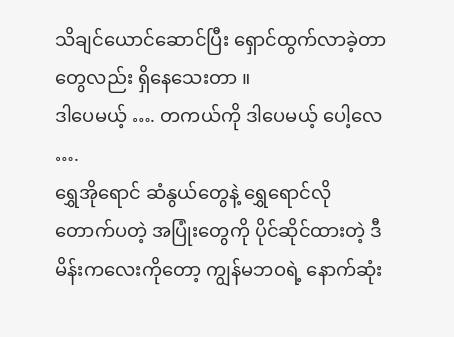သိချင်ယောင်ဆောင်ပြီး ရှောင်ထွက်လာခဲ့တာတွေလည်း ရှိနေသေးတာ ။
ဒါပေမယ့် …. တကယ်ကို ဒါပေမယ့် ပေါ့လေ ….
ရွှေအိုရောင် ဆံနွယ်တွေနဲ့ ရွှေရောင်လို တောက်ပတဲ့ အပြုံးတွေကို ပိုင်ဆိုင်ထားတဲ့ ဒီမိန်းကလေးကိုတော့ ကျွန်မဘဝရဲ့ နောက်ဆုံး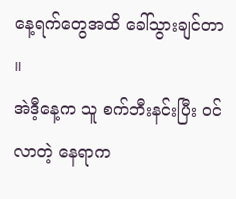နေ့ရက်တွေအထိ ခေါ်သွားချင်တာ ။
အဲဒီ့နေ့က သူ စက်ဘီးနင်းပြီး ဝင်လာတဲ့ နေရာက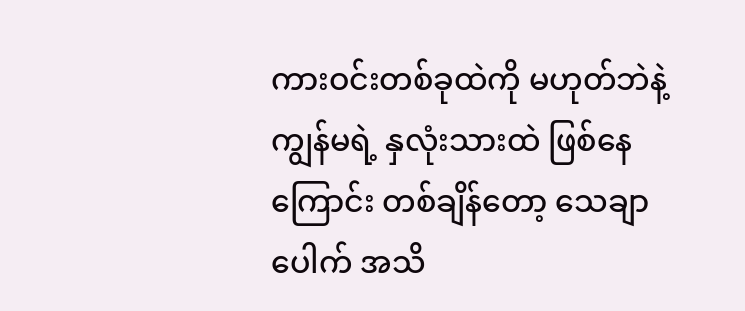ကားဝင်းတစ်ခုထဲကို မဟုတ်ဘဲနဲ့ ကျွန်မရဲ့ နှလုံးသားထဲ ဖြစ်နေကြောင်း တစ်ချိန်တော့ သေချာပေါက် အသိ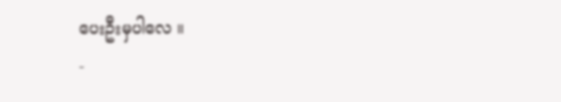ပေးဦးမှပါလေ ။
-